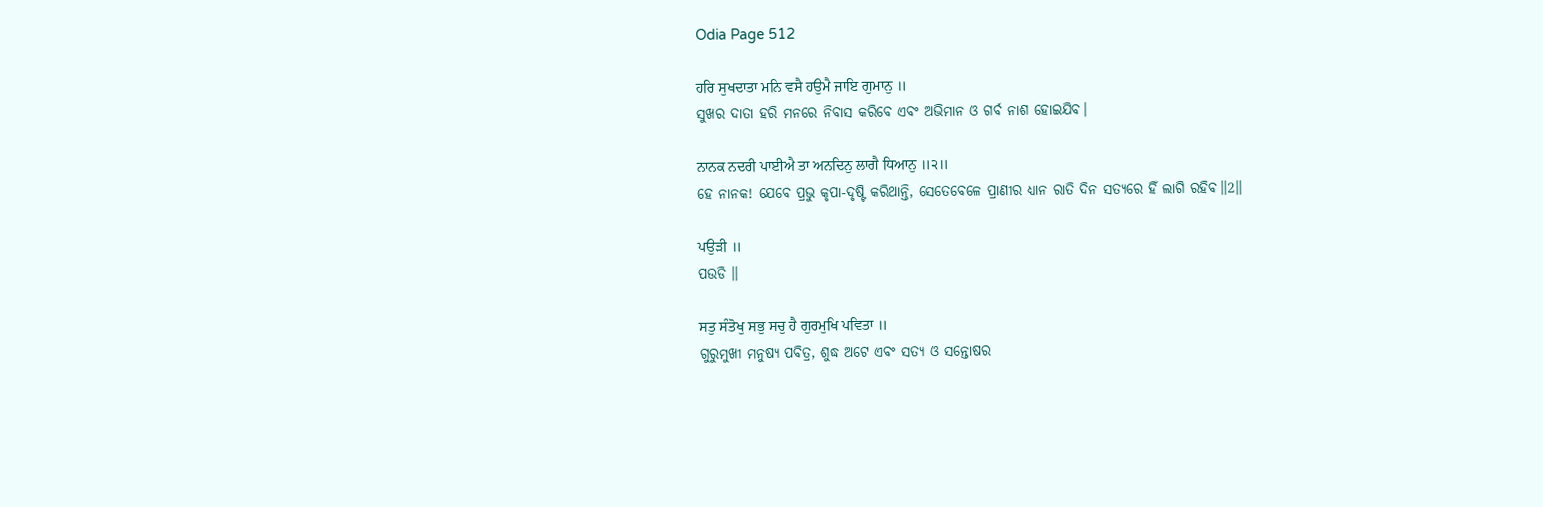Odia Page 512

ਹਰਿ ਸੁਖਦਾਤਾ ਮਨਿ ਵਸੈ ਹਉਮੈ ਜਾਇ ਗੁਮਾਨੁ ॥
ସୁଖର ଦାତା ହରି ମନରେ ନିବାସ କରିବେ ଏବଂ ଅଭିମାନ ଓ ଗର୍ବ ନାଶ ହୋଇଯିବ।

ਨਾਨਕ ਨਦਰੀ ਪਾਈਐ ਤਾ ਅਨਦਿਨੁ ਲਾਗੈ ਧਿਆਨੁ ॥੨॥
ହେ ନାନକ! ଯେବେ ପ୍ରଭୁ କୃପା-ଦୃଷ୍ଟି କରିଥାନ୍ତି, ସେତେବେଳେ ପ୍ରାଣୀର ଧ୍ୟାନ ରାତି ଦିନ ସତ୍ୟରେ ହିଁ ଲାଗି ରହିବ॥2॥

ਪਉੜੀ ॥
ପଉଡି ॥

ਸਤੁ ਸੰਤੋਖੁ ਸਭੁ ਸਚੁ ਹੈ ਗੁਰਮੁਖਿ ਪਵਿਤਾ ॥
ଗୁରୁମୁଖୀ ମନୁଷ୍ୟ ପବିତ୍ର, ଶୁଦ୍ଧ ଅଟେ ଏବଂ ସତ୍ୟ ଓ ସନ୍ତୋଷର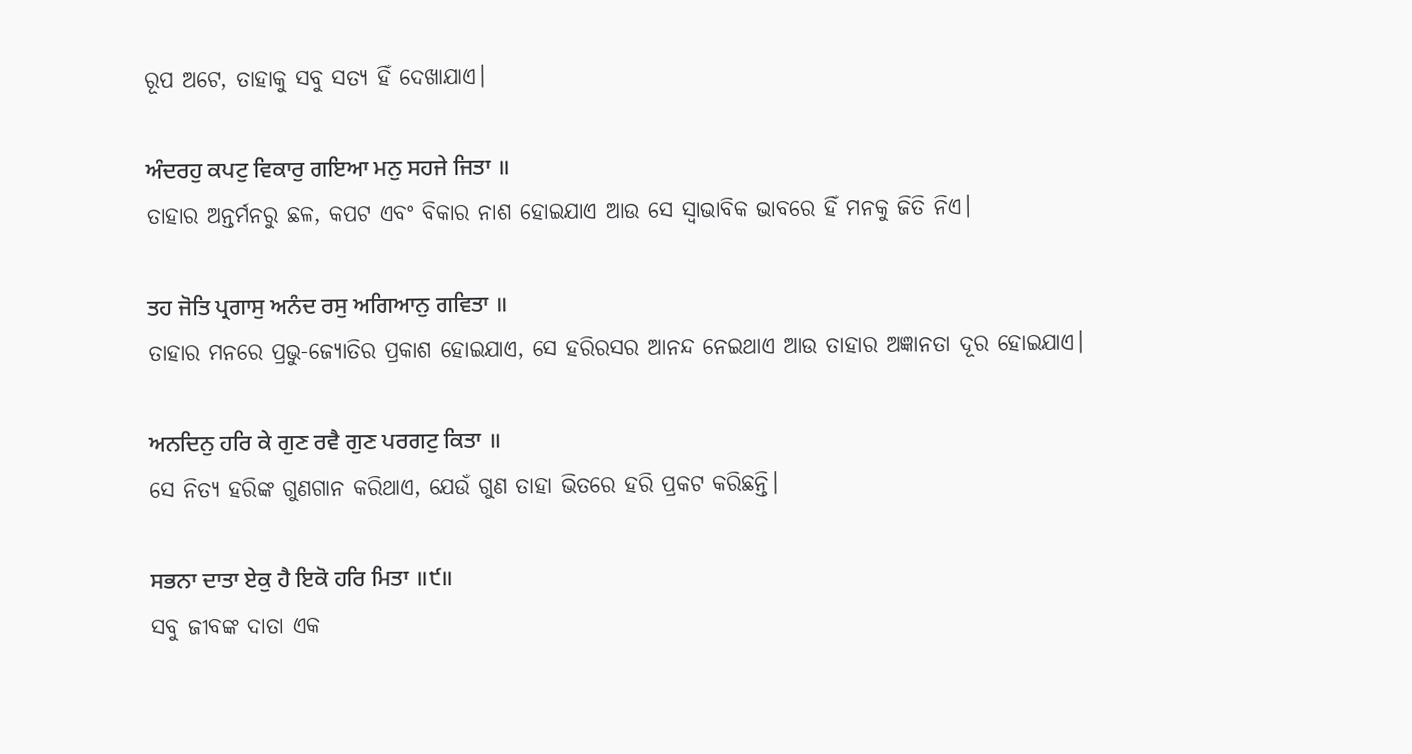ରୂପ ଅଟେ, ତାହାକୁ ସବୁ ସତ୍ୟ ହିଁ ଦେଖାଯାଏ।

ਅੰਦਰਹੁ ਕਪਟੁ ਵਿਕਾਰੁ ਗਇਆ ਮਨੁ ਸਹਜੇ ਜਿਤਾ ॥
ତାହାର ଅନ୍ତର୍ମନରୁ ଛଳ, କପଟ ଏବଂ ବିକାର ନାଶ ହୋଇଯାଏ ଆଉ ସେ ସ୍ଵାଭାବିକ ଭାବରେ ହିଁ ମନକୁ ଜିତି ନିଏ।

ਤਹ ਜੋਤਿ ਪ੍ਰਗਾਸੁ ਅਨੰਦ ਰਸੁ ਅਗਿਆਨੁ ਗਵਿਤਾ ॥
ତାହାର ମନରେ ପ୍ରଭୁ-ଜ୍ୟୋତିର ପ୍ରକାଶ ହୋଇଯାଏ, ସେ ହରିରସର ଆନନ୍ଦ ନେଇଥାଏ ଆଉ ତାହାର ଅଜ୍ଞାନତା ଦୂର ହୋଇଯାଏ।

ਅਨਦਿਨੁ ਹਰਿ ਕੇ ਗੁਣ ਰਵੈ ਗੁਣ ਪਰਗਟੁ ਕਿਤਾ ॥
ସେ ନିତ୍ୟ ହରିଙ୍କ ଗୁଣଗାନ କରିଥାଏ, ଯେଉଁ ଗୁଣ ତାହା ଭିତରେ ହରି ପ୍ରକଟ କରିଛନ୍ତି।

ਸਭਨਾ ਦਾਤਾ ਏਕੁ ਹੈ ਇਕੋ ਹਰਿ ਮਿਤਾ ॥੯॥
ସବୁ ଜୀବଙ୍କ ଦାତା ଏକ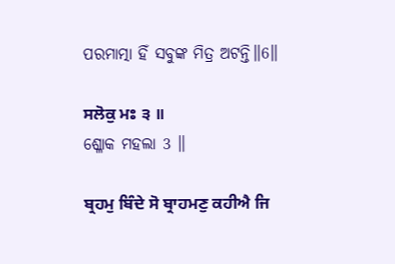ପରମାତ୍ମା ହିଁ ସବୁଙ୍କ ମିତ୍ର ଅଟନ୍ତି॥6॥

ਸਲੋਕੁ ਮਃ ੩ ॥
ଶ୍ଳୋକ ମହଲା 3 ॥

ਬ੍ਰਹਮੁ ਬਿੰਦੇ ਸੋ ਬ੍ਰਾਹਮਣੁ ਕਹੀਐ ਜਿ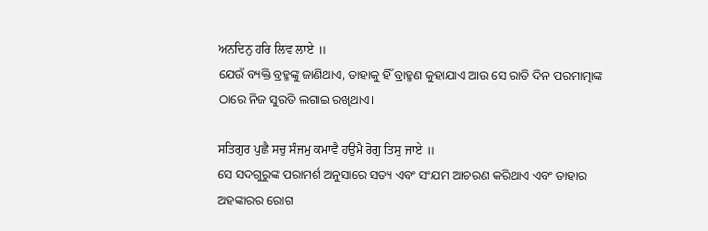ਅਨਦਿਨੁ ਹਰਿ ਲਿਵ ਲਾਏ ॥
ଯେଉଁ ବ୍ୟକ୍ତି ବ୍ରହ୍ମଙ୍କୁ ଜାଣିଥାଏ, ତାହାକୁ ହିଁ ବ୍ରାହ୍ମଣ କୁହାଯାଏ ଆଉ ସେ ରାତି ଦିନ ପରମାତ୍ମାଙ୍କ ଠାରେ ନିଜ ସୁରତି ଲଗାଇ ରଖିଥାଏ।

ਸਤਿਗੁਰ ਪੁਛੈ ਸਚੁ ਸੰਜਮੁ ਕਮਾਵੈ ਹਉਮੈ ਰੋਗੁ ਤਿਸੁ ਜਾਏ ॥
ସେ ସଦଗୁରୁଙ୍କ ପରାମର୍ଶ ଅନୁସାରେ ସତ୍ୟ ଏବଂ ସଂଯମ ଆଚରଣ କରିଥାଏ ଏବଂ ତାହାର ଅହଙ୍କାରର ରୋଗ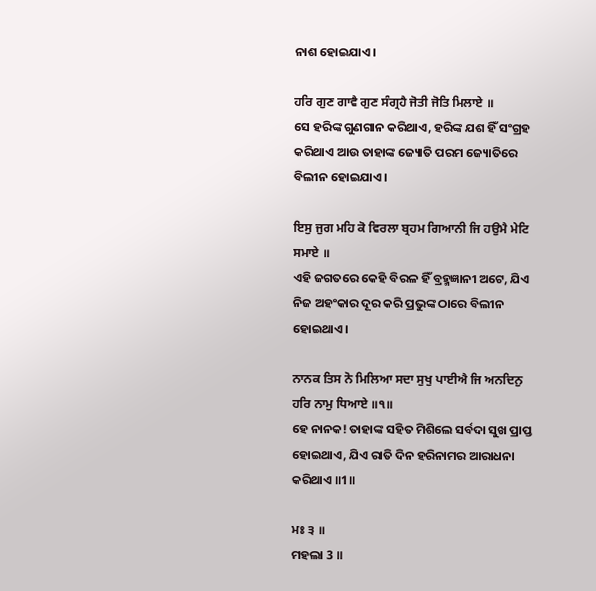ନାଶ ହୋଇଯାଏ।

ਹਰਿ ਗੁਣ ਗਾਵੈ ਗੁਣ ਸੰਗ੍ਰਹੈ ਜੋਤੀ ਜੋਤਿ ਮਿਲਾਏ ॥
ସେ ହରିଙ୍କ ଗୁଣଗାନ କରିଥାଏ, ହରିଙ୍କ ଯଶ ହିଁ ସଂଗ୍ରହ କରିଥାଏ ଆଉ ତାହାଙ୍କ ଜ୍ୟୋତି ପରମ ଜ୍ୟୋତିରେ ବିଲୀନ ହୋଇଯାଏ।

ਇਸੁ ਜੁਗ ਮਹਿ ਕੋ ਵਿਰਲਾ ਬ੍ਰਹਮ ਗਿਆਨੀ ਜਿ ਹਉਮੈ ਮੇਟਿ ਸਮਾਏ ॥
ଏହି ଜଗତରେ କେହି ବିରଳ ହିଁ ବ୍ରହ୍ମଜ୍ଞାନୀ ଅଟେ, ଯିଏ ନିଜ ଅହଂକାର ଦୂର କରି ପ୍ରଭୁଙ୍କ ଠାରେ ବିଲୀନ ହୋଇଥାଏ।

ਨਾਨਕ ਤਿਸ ਨੋ ਮਿਲਿਆ ਸਦਾ ਸੁਖੁ ਪਾਈਐ ਜਿ ਅਨਦਿਨੁ ਹਰਿ ਨਾਮੁ ਧਿਆਏ ॥੧॥
ହେ ନାନକ! ତାହାଙ୍କ ସହିତ ମିଶିଲେ ସର୍ବଦା ସୁଖ ପ୍ରାପ୍ତ ହୋଇଥାଏ, ଯିଏ ରାତି ଦିନ ହରିନାମର ଆରାଧନା କରିଥାଏ ॥1॥

ਮਃ ੩ ॥
ମହଲା 3 ॥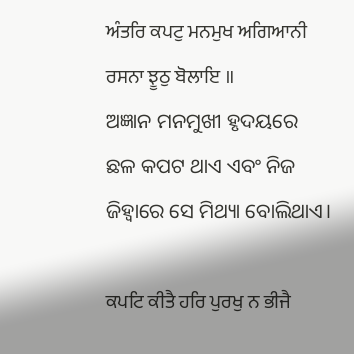ਅੰਤਰਿ ਕਪਟੁ ਮਨਮੁਖ ਅਗਿਆਨੀ ਰਸਨਾ ਝੂਠੁ ਬੋਲਾਇ ॥
ଅଜ୍ଞାନ ମନମୁଖୀ ହୃଦୟରେ ଛଳ କପଟ ଥାଏ ଏବଂ ନିଜ ଜିହ୍ଵାରେ ସେ ମିଥ୍ୟା ବୋଲିଥାଏ।

ਕਪਟਿ ਕੀਤੈ ਹਰਿ ਪੁਰਖੁ ਨ ਭੀਜੈ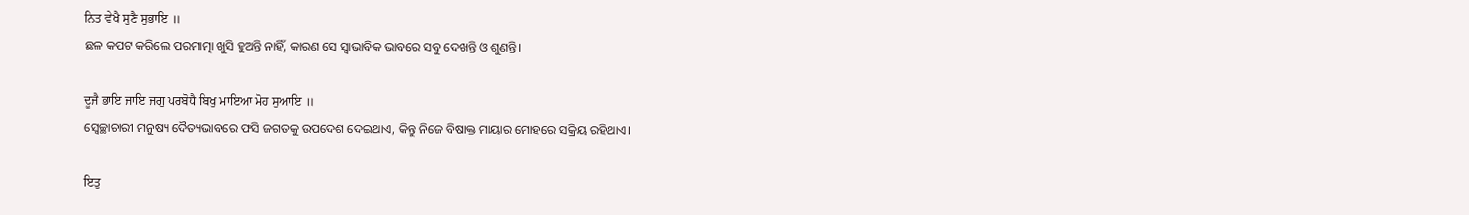ਨਿਤ ਵੇਖੈ ਸੁਣੈ ਸੁਭਾਇ ॥
ଛଳ କପଟ କରିଲେ ପରମାତ୍ମା ଖୁସି ହୁଅନ୍ତି ନାହିଁ, କାରଣ ସେ ସ୍ଵାଭାବିକ ଭାବରେ ସବୁ ଦେଖନ୍ତି ଓ ଶୁଣନ୍ତି।

ਦੂਜੈ ਭਾਇ ਜਾਇ ਜਗੁ ਪਰਬੋਧੈ ਬਿਖੁ ਮਾਇਆ ਮੋਹ ਸੁਆਇ ॥
ସ୍ଵେଚ୍ଛାଚାରୀ ମନୁଷ୍ୟ ଦୈତ୍ୟଭାବରେ ଫସି ଜଗତକୁ ଉପଦେଶ ଦେଇଥାଏ, କିନ୍ତୁ ନିଜେ ବିଷାକ୍ତ ମାୟାର ମୋହରେ ସକ୍ରିୟ ରହିଥାଏ।

ਇਤੁ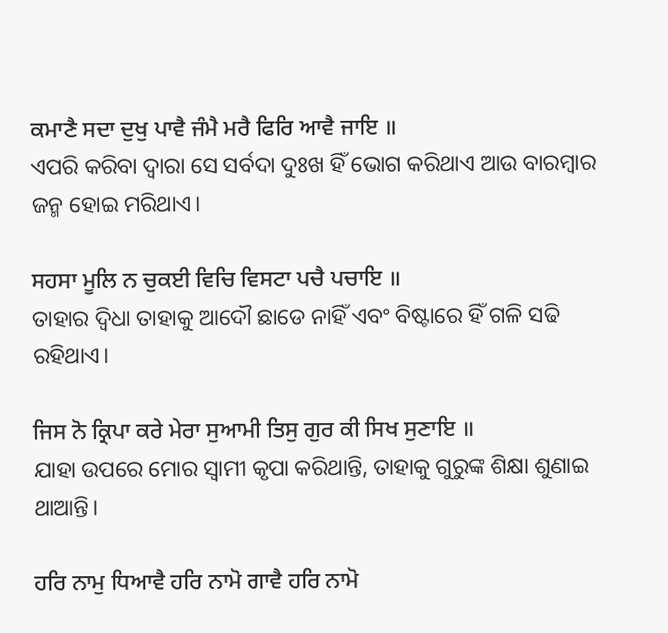ਕਮਾਣੈ ਸਦਾ ਦੁਖੁ ਪਾਵੈ ਜੰਮੈ ਮਰੈ ਫਿਰਿ ਆਵੈ ਜਾਇ ॥
ଏପରି କରିବା ଦ୍ଵାରା ସେ ସର୍ବଦା ଦୁଃଖ ହିଁ ଭୋଗ କରିଥାଏ ଆଉ ବାରମ୍ବାର ଜନ୍ମ ହୋଇ ମରିଥାଏ।

ਸਹਸਾ ਮੂਲਿ ਨ ਚੁਕਈ ਵਿਚਿ ਵਿਸਟਾ ਪਚੈ ਪਚਾਇ ॥
ତାହାର ଦ୍ଵିଧା ତାହାକୁ ଆଦୌ ଛାଡେ ନାହିଁ ଏବଂ ବିଷ୍ଟାରେ ହିଁ ଗଳି ସଢି ରହିଥାଏ।

ਜਿਸ ਨੋ ਕ੍ਰਿਪਾ ਕਰੇ ਮੇਰਾ ਸੁਆਮੀ ਤਿਸੁ ਗੁਰ ਕੀ ਸਿਖ ਸੁਣਾਇ ॥
ଯାହା ଉପରେ ମୋର ସ୍ଵାମୀ କୃପା କରିଥାନ୍ତି, ତାହାକୁ ଗୁରୁଙ୍କ ଶିକ୍ଷା ଶୁଣାଇ ଥାଆନ୍ତି।

ਹਰਿ ਨਾਮੁ ਧਿਆਵੈ ਹਰਿ ਨਾਮੋ ਗਾਵੈ ਹਰਿ ਨਾਮੋ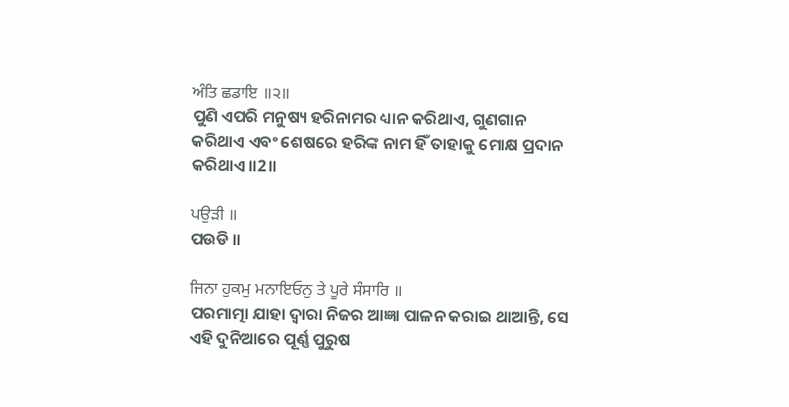ਅੰਤਿ ਛਡਾਇ ॥੨॥
ପୁଣି ଏପରି ମନୁଷ୍ୟ ହରିନାମର ଧ୍ୟାନ କରିଥାଏ, ଗୁଣଗାନ କରିଥାଏ ଏବଂ ଶେଷରେ ହରିଙ୍କ ନାମ ହିଁ ତାହାକୁ ମୋକ୍ଷ ପ୍ରଦାନ କରିଥାଏ॥2॥

ਪਉੜੀ ॥
ପଉଡି ॥

ਜਿਨਾ ਹੁਕਮੁ ਮਨਾਇਓਨੁ ਤੇ ਪੂਰੇ ਸੰਸਾਰਿ ॥
ପରମାତ୍ମା ଯାହା ଦ୍ଵାରା ନିଜର ଆଜ୍ଞା ପାଳନ କରାଇ ଥାଆନ୍ତି, ସେ ଏହି ଦୁନିଆରେ ପୂର୍ଣ୍ଣ ପୁରୁଷ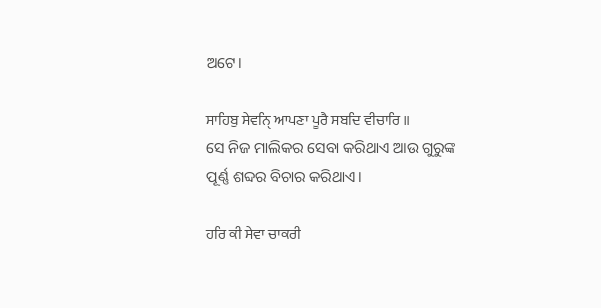ଅଟେ।

ਸਾਹਿਬੁ ਸੇਵਨੑਿ ਆਪਣਾ ਪੂਰੈ ਸਬਦਿ ਵੀਚਾਰਿ ॥
ସେ ନିଜ ମାଲିକର ସେବା କରିଥାଏ ଆଉ ଗୁରୁଙ୍କ ପୂର୍ଣ୍ଣ ଶବ୍ଦର ବିଚାର କରିଥାଏ।

ਹਰਿ ਕੀ ਸੇਵਾ ਚਾਕਰੀ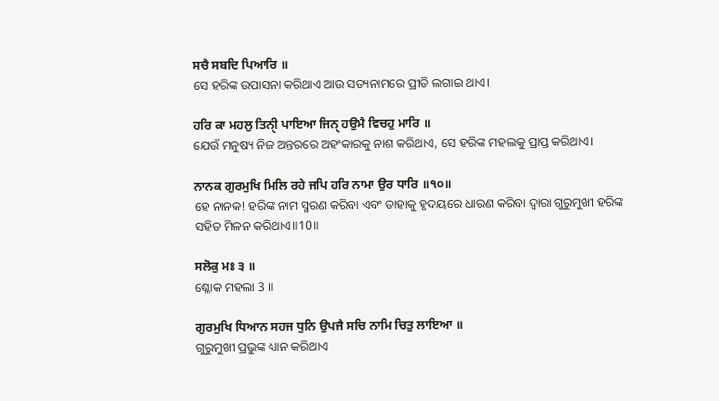ਸਚੈ ਸਬਦਿ ਪਿਆਰਿ ॥
ସେ ହରିଙ୍କ ଉପାସନା କରିଥାଏ ଆଉ ସତ୍ୟନାମରେ ପ୍ରୀତି ଲଗାଇ ଥାଏ।

ਹਰਿ ਕਾ ਮਹਲੁ ਤਿਨੑੀ ਪਾਇਆ ਜਿਨੑ ਹਉਮੈ ਵਿਚਹੁ ਮਾਰਿ ॥
ଯେଉଁ ମନୁଷ୍ୟ ନିଜ ଅନ୍ତରରେ ଅହଂକାରକୁ ନାଶ କରିଥାଏ, ସେ ହରିଙ୍କ ମହଲକୁ ପ୍ରାପ୍ତ କରିଥାଏ।

ਨਾਨਕ ਗੁਰਮੁਖਿ ਮਿਲਿ ਰਹੇ ਜਪਿ ਹਰਿ ਨਾਮਾ ਉਰ ਧਾਰਿ ॥੧੦॥
ହେ ନାନକ! ହରିଙ୍କ ନାମ ସ୍ମରଣ କରିବା ଏବଂ ତାହାକୁ ହୃଦୟରେ ଧାରଣ କରିବା ଦ୍ଵାରା ଗୁରୁମୁଖୀ ହରିଙ୍କ ସହିତ ମିଳନ କରିଥାଏ॥10॥

ਸਲੋਕੁ ਮਃ ੩ ॥
ଶ୍ଳୋକ ମହଲା 3 ॥

ਗੁਰਮੁਖਿ ਧਿਆਨ ਸਹਜ ਧੁਨਿ ਉਪਜੈ ਸਚਿ ਨਾਮਿ ਚਿਤੁ ਲਾਇਆ ॥
ଗୁରୁମୁଖୀ ପ୍ରଭୁଙ୍କ ଧ୍ୟାନ କରିଥାଏ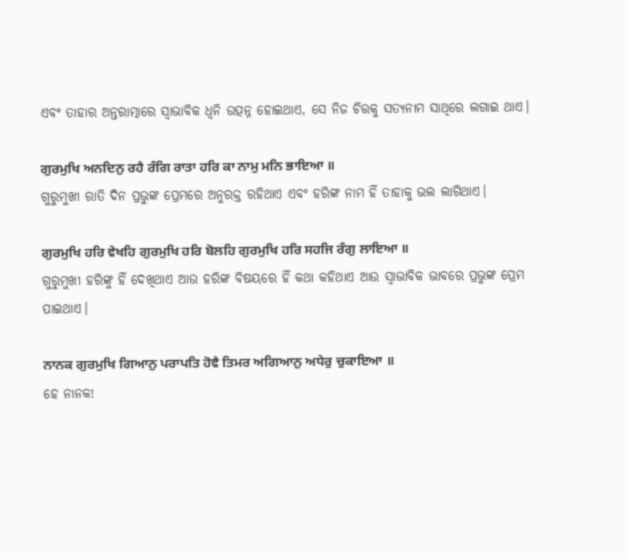ଏବଂ ତାହାର ଅନ୍ତରାତ୍ମାରେ ସ୍ଵାଭାବିକ ଧ୍ୱନି ଉତ୍ପନ୍ନ ହୋଇଥାଏ, ସେ ନିଜ ଚିତ୍ତକୁ ସତ୍ୟନାମ ସାଥିରେ ଲଗାଇ ଥାଏ।

ਗੁਰਮੁਖਿ ਅਨਦਿਨੁ ਰਹੈ ਰੰਗਿ ਰਾਤਾ ਹਰਿ ਕਾ ਨਾਮੁ ਮਨਿ ਭਾਇਆ ॥
ଗୁରୁମୁଖୀ ରାତି ଦିନ ପ୍ରଭୁଙ୍କ ପ୍ରେମରେ ଅନୁରକ୍ତ ରହିଥାଏ ଏବଂ ହରିଙ୍କ ନାମ ହିଁ ତାହାକୁ ଭଲ ଲାଗିଥାଏ।

ਗੁਰਮੁਖਿ ਹਰਿ ਵੇਖਹਿ ਗੁਰਮੁਖਿ ਹਰਿ ਬੋਲਹਿ ਗੁਰਮੁਖਿ ਹਰਿ ਸਹਜਿ ਰੰਗੁ ਲਾਇਆ ॥
ଗୁରୁମୁଖୀ ହରିଙ୍କୁ ହିଁ ଦେଖିଥାଏ ଆଉ ହରିଙ୍କ ବିଷୟରେ ହିଁ କଥା କହିଥାଏ ଆଉ ସ୍ଵାଭାବିକ ଭାବରେ ପ୍ରଭୁଙ୍କ ପ୍ରେମ ପାଇଥାଏ।

ਨਾਨਕ ਗੁਰਮੁਖਿ ਗਿਆਨੁ ਪਰਾਪਤਿ ਹੋਵੈ ਤਿਮਰ ਅਗਿਆਨੁ ਅਧੇਰੁ ਚੁਕਾਇਆ ॥
ହେ ନାନକ!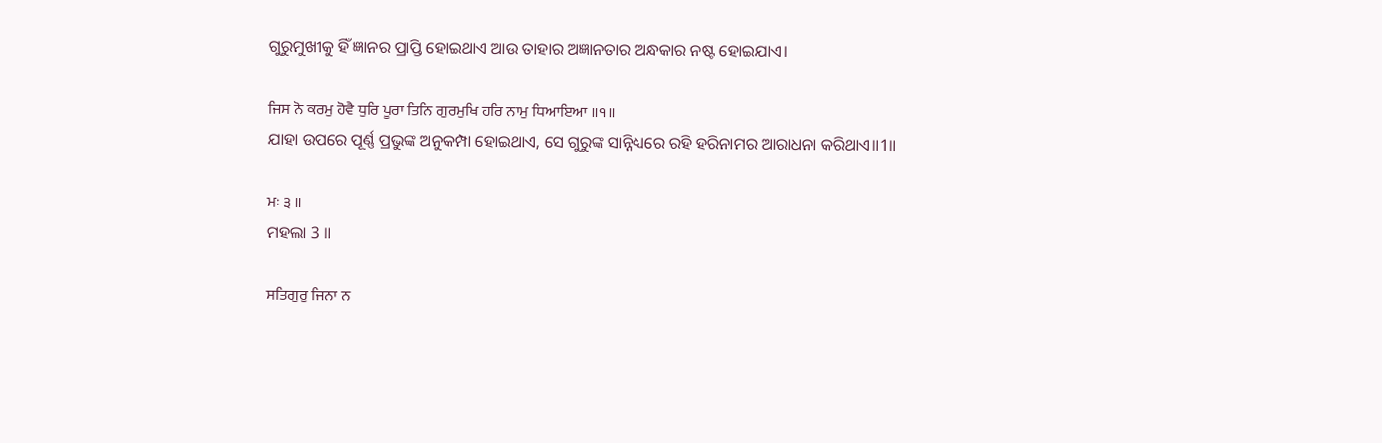ଗୁରୁମୁଖୀକୁ ହିଁ ଜ୍ଞାନର ପ୍ରାପ୍ତି ହୋଇଥାଏ ଆଉ ତାହାର ଅଜ୍ଞାନତାର ଅନ୍ଧକାର ନଷ୍ଟ ହୋଇଯାଏ।

ਜਿਸ ਨੋ ਕਰਮੁ ਹੋਵੈ ਧੁਰਿ ਪੂਰਾ ਤਿਨਿ ਗੁਰਮੁਖਿ ਹਰਿ ਨਾਮੁ ਧਿਆਇਆ ॥੧॥
ଯାହା ଉପରେ ପୂର୍ଣ୍ଣ ପ୍ରଭୁଙ୍କ ଅନୁକମ୍ପା ହୋଇଥାଏ, ସେ ଗୁରୁଙ୍କ ସାନ୍ନିଧ୍ୟରେ ରହି ହରିନାମର ଆରାଧନା କରିଥାଏ॥1॥

ਮਃ ੩ ॥
ମହଲା 3 ॥

ਸਤਿਗੁਰੁ ਜਿਨਾ ਨ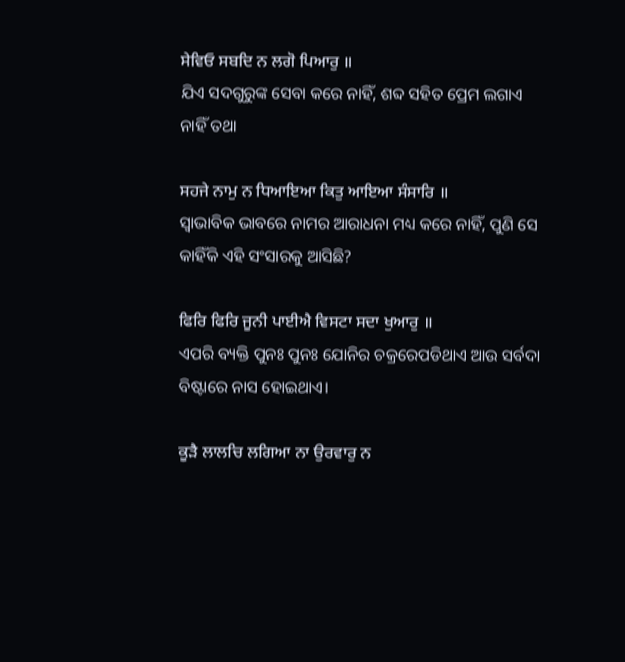ਸੇਵਿਓ ਸਬਦਿ ਨ ਲਗੋ ਪਿਆਰੁ ॥
ଯିଏ ସଦଗୁରୁଙ୍କ ସେବା କରେ ନାହିଁ, ଶବ୍ଦ ସହିତ ପ୍ରେମ ଲଗାଏ ନାହିଁ ତଥା

ਸਹਜੇ ਨਾਮੁ ਨ ਧਿਆਇਆ ਕਿਤੁ ਆਇਆ ਸੰਸਾਰਿ ॥
ସ୍ଵାଭାବିକ ଭାବରେ ନାମର ଆରାଧନା ମଧ୍ୟ କରେ ନାହିଁ, ପୁଣି ସେ କାହିଁକି ଏହି ସଂସାରକୁ ଆସିଛି?

ਫਿਰਿ ਫਿਰਿ ਜੂਨੀ ਪਾਈਐ ਵਿਸਟਾ ਸਦਾ ਖੁਆਰੁ ॥
ଏପରି ବ୍ୟକ୍ତି ପୁନଃ ପୁନଃ ଯୋନିର ଚକ୍ରରେପଡିଥାଏ ଆଉ ସର୍ବଦା ବିଷ୍ଟାରେ ନାସ ହୋଇଥାଏ।

ਕੂੜੈ ਲਾਲਚਿ ਲਗਿਆ ਨਾ ਉਰਵਾਰੁ ਨ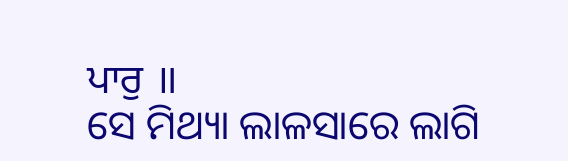ਪਾਰੁ ॥
ସେ ମିଥ୍ୟା ଲାଳସାରେ ଲାଗି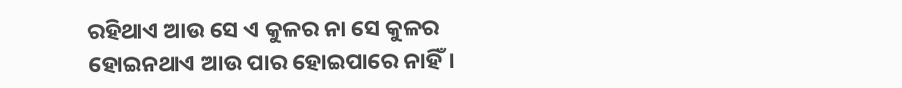ରହିଥାଏ ଆଉ ସେ ଏ କୁଳର ନା ସେ କୁଳର ହୋଇନଥାଏ ଆଉ ପାର ହୋଇପାରେ ନାହିଁ।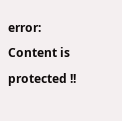error: Content is protected !!